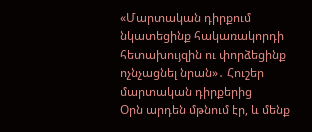«Մարտական դիրքում նկատեցինք հակառակորդի հետախույզին ու փորձեցինք ոչնչացնել նրան»․ Հուշեր մարտական դիրքերից
Օրն արդեն մթնում էր, և մենք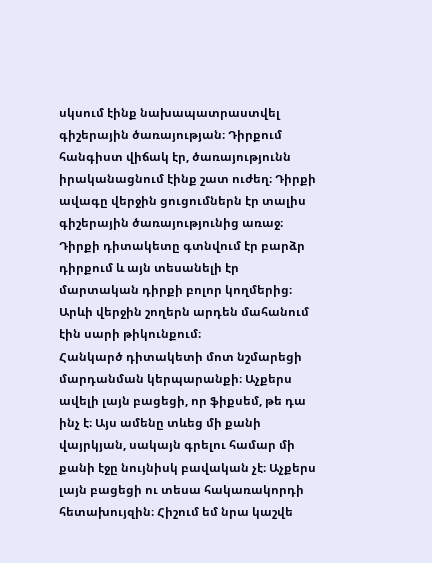սկսում էինք նախապատրաստվել գիշերային ծառայության։ Դիրքում հանգիստ վիճակ էր, ծառայությունն իրականացնում էինք շատ ուժեղ։ Դիրքի ավագը վերջին ցուցումներն էր տալիս գիշերային ծառայությունից առաջ։ Դիրքի դիտակետը գտնվում էր բարձր դիրքում և այն տեսանելի էր մարտական դիրքի բոլոր կողմերից։ Արևի վերջին շողերն արդեն մահանում էին սարի թիկունքում։
Հանկարծ դիտակետի մոտ նշմարեցի մարդանման կերպարանքի։ Աչքերս ավելի լայն բացեցի, որ ֆիքսեմ, թե դա ինչ է։ Այս ամենը տևեց մի քանի վայրկյան, սակայն գրելու համար մի քանի էջը նույնիսկ բավական չէ։ Աչքերս լայն բացեցի ու տեսա հակառակորդի հետախույզին։ Հիշում եմ նրա կաշվե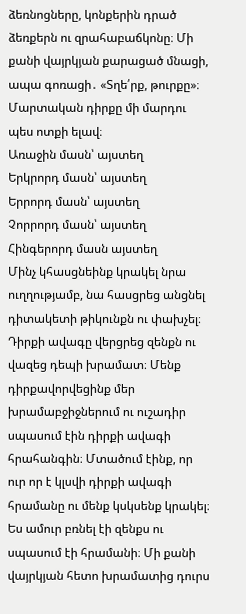ձեռնոցները, կոնքերին դրած ձեռքերն ու զրահաբաճկոնը։ Մի քանի վայրկյան քարացած մնացի, ապա գոռացի․ «Տղե՛րք, թուրքը»։ Մարտական դիրքը մի մարդու պես ոտքի ելավ։
Առաջին մասն՝ այստեղ
Երկրորդ մասն՝ այստեղ
Երրորդ մասն՝ այստեղ
Չորրորդ մասն՝ այստեղ
Հինգերորդ մասն այստեղ
Մինչ կհասցնեինք կրակել նրա ուղղությամբ, նա հասցրեց անցնել դիտակետի թիկունքն ու փախչել։ Դիրքի ավագը վերցրեց զենքն ու վազեց դեպի խրամատ։ Մենք դիրքավորվեցինք մեր խրամաբջիջներում ու ուշադիր սպասում էին դիրքի ավագի հրահանգին։ Մտածում էինք, որ ուր որ է կլսվի դիրքի ավագի հրամանը ու մենք կսկսենք կրակել։
Ես ամուր բռնել էի զենքս ու սպասում էի հրամանի։ Մի քանի վայրկյան հետո խրամատից դուրս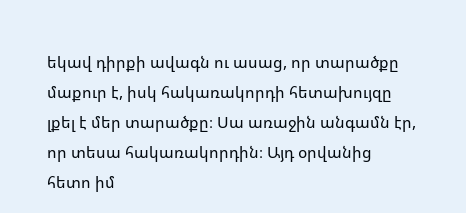եկավ դիրքի ավագն ու ասաց, որ տարածքը մաքուր է, իսկ հակառակորդի հետախույզը լքել է մեր տարածքը։ Սա առաջին անգամն էր, որ տեսա հակառակորդին։ Այդ օրվանից հետո իմ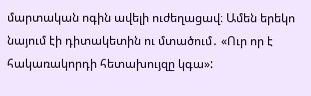մարտական ոգին ավելի ուժեղացավ։ Ամեն երեկո նայում էի դիտակետին ու մտածում․ «Ուր որ է հակառակորդի հետախույզը կգա»: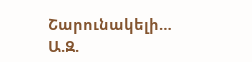Շարունակելի…
Ա.Զ.